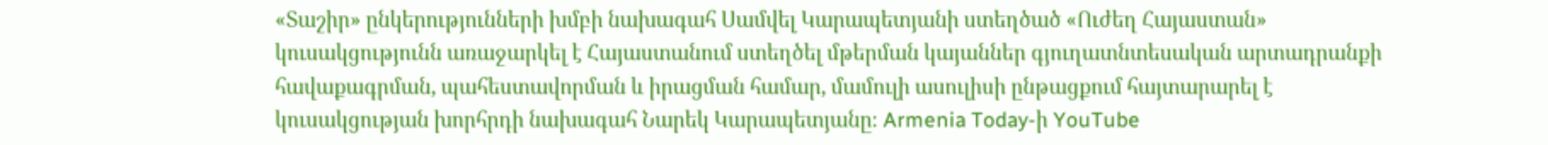«Տաշիր» ընկերությունների խմբի նախագահ Սամվել Կարապետյանի ստեղծած «Ուժեղ Հայաստան» կուսակցությունն առաջարկել է Հայաստանում ստեղծել մթերման կայաններ գյուղատնտեսական արտադրանքի հավաքագրման, պահեստավորման և իրացման համար, մամուլի ասուլիսի ընթացքում հայտարարել է կուսակցության խորհրդի նախագահ Նարեկ Կարապետյանը։ Armenia Today-ի YouTube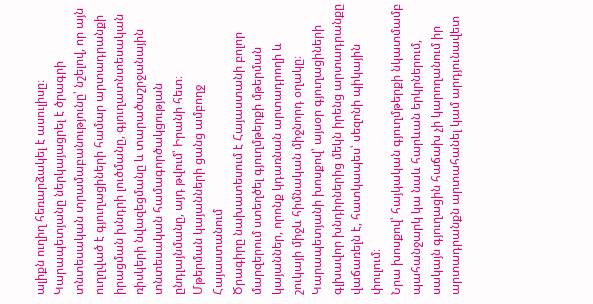ալիքն ուղիղ հեռարձակել է ասուլիսը։
Կարապետյանը ներկայացրել է ծրագրի տնտեսական տրամաբանությունը՝ նշելով, որ այն ուղղված է գյուղացիների համար արտադրանքի իրացման խնդրի լուծմանը, գյուղատնտեսական ռիսկերի նվազեցմանը և տարածաշրջանային տնտեսական համագործակցության ընդլայնմանը, այդ թվում՝ Իրանի հետ։
Մթերման կայանների ցանց ամբողջ Հայաստանում
Ծրագիրը նախատեսում է Հայաստանի բոլոր մարզերում ստեղծել գյուղմթերքի մթերման կայաններ, որոնք կդառնան արտադրողի և շուկայի միջև հիմնական միջնորդ օղակը։ Կարապետյանի խոսքով՝ այսօր գյուղացիների գլխավոր խնդիրներից մեկն իրենց արտադրանքը վաճառելն է, հատկապես՝ սեզոնի պիկային փուլում։
Նրա խոսքով՝ հայկական գյուղմթերքի նկատմամբ պահանջարկ կա նաև հարևան երկրներում, սակայն գյուղացին հաճախ չի կարողանում իր արտադրանքն արտահանել կամ արդյունավետ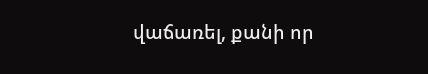վաճառել, քանի որ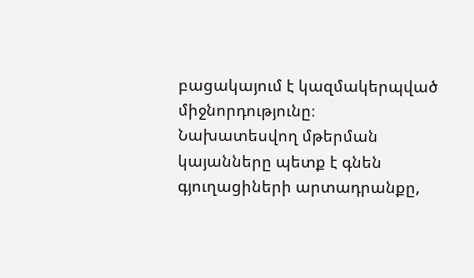բացակայում է կազմակերպված միջնորդությունը։
Նախատեսվող մթերման կայանները պետք է գնեն գյուղացիների արտադրանքը,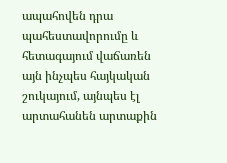ապահովեն դրա պահեստավորումը և հետագայում վաճառեն այն ինչպես հայկական շուկայում, այնպես էլ արտահանեն արտաքին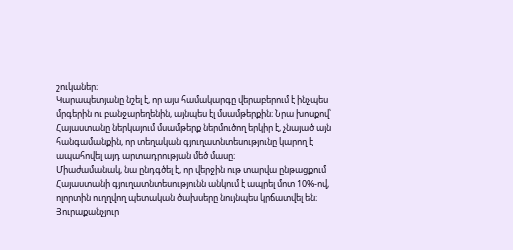շուկաներ։
Կարապետյանը նշել է, որ այս համակարգը վերաբերում է ինչպես մրգերին ու բանջարեղենին, այնպես էլ մսամթերքին։ Նրա խոսքով՝ Հայաստանը ներկայում մսամթերք ներմուծող երկիր է, չնայած այն հանգամանքին, որ տեղական գյուղատնտեսությունը կարող է ապահովել այդ արտադրության մեծ մասը։
Միաժամանակ, նա ընդգծել է, որ վերջին ութ տարվա ընթացքում Հայաստանի գյուղատնտեսությունն անկում է ապրել մոտ 10%-ով, ոլորտին ուղղվող պետական ծախսերը նույնպես կրճատվել են։
Յուրաքանչյուր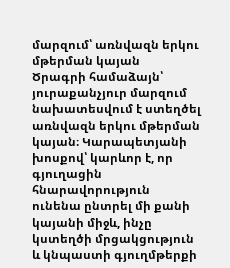մարզում՝ առնվազն երկու մթերման կայան
Ծրագրի համաձայն՝ յուրաքանչյուր մարզում նախատեսվում է ստեղծել առնվազն երկու մթերման կայան։ Կարապետյանի խոսքով՝ կարևոր է, որ գյուղացին հնարավորություն ունենա ընտրել մի քանի կայանի միջև, ինչը կստեղծի մրցակցություն և կնպաստի գյուղմթերքի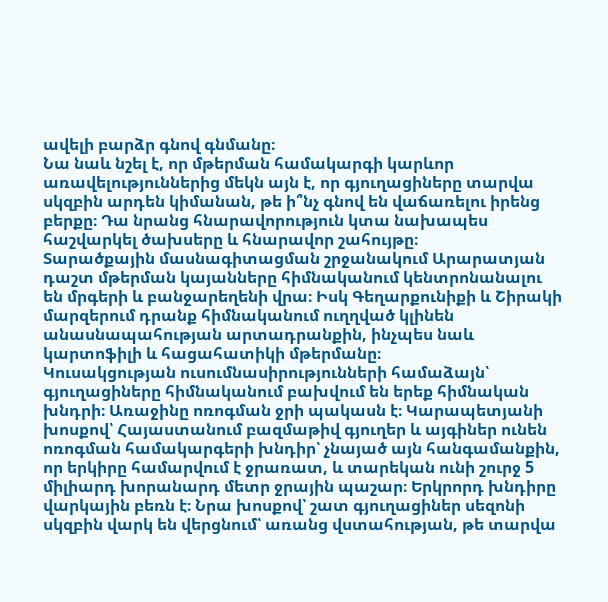ավելի բարձր գնով գնմանը։
Նա նաև նշել է, որ մթերման համակարգի կարևոր առավելություններից մեկն այն է, որ գյուղացիները տարվա սկզբին արդեն կիմանան, թե ի՞նչ գնով են վաճառելու իրենց բերքը։ Դա նրանց հնարավորություն կտա նախապես հաշվարկել ծախսերը և հնարավոր շահույթը։
Տարածքային մասնագիտացման շրջանակում Արարատյան դաշտ մթերման կայանները հիմնականում կենտրոնանալու են մրգերի և բանջարեղենի վրա։ Իսկ Գեղարքունիքի և Շիրակի մարզերում դրանք հիմնականում ուղղված կլինեն անասնապահության արտադրանքին, ինչպես նաև կարտոֆիլի և հացահատիկի մթերմանը։
Կուսակցության ուսումնասիրությունների համաձայն՝ գյուղացիները հիմնականում բախվում են երեք հիմնական խնդրի։ Առաջինը ոռոգման ջրի պակասն է։ Կարապետյանի խոսքով՝ Հայաստանում բազմաթիվ գյուղեր և այգիներ ունեն ոռոգման համակարգերի խնդիր՝ չնայած այն հանգամանքին, որ երկիրը համարվում է ջրառատ, և տարեկան ունի շուրջ 5 միլիարդ խորանարդ մետր ջրային պաշար։ Երկրորդ խնդիրը վարկային բեռն է։ Նրա խոսքով՝ շատ գյուղացիներ սեզոնի սկզբին վարկ են վերցնում՝ առանց վստահության, թե տարվա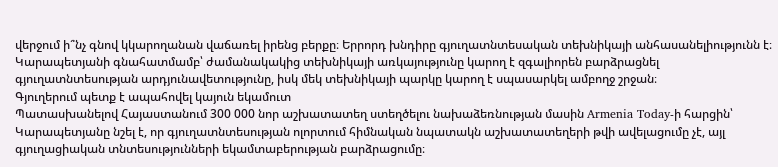վերջում ի՞նչ գնով կկարողանան վաճառել իրենց բերքը։ Երրորդ խնդիրը գյուղատնտեսական տեխնիկայի անհասանելիությունն է։ Կարապետյանի գնահատմամբ՝ ժամանակակից տեխնիկայի առկայությունը կարող է զգալիորեն բարձրացնել գյուղատնտեսության արդյունավետությունը, իսկ մեկ տեխնիկայի պարկը կարող է սպասարկել ամբողջ շրջան։
Գյուղերում պետք է ապահովել կայուն եկամուտ
Պատասխանելով Հայաստանում 300 000 նոր աշխատատեղ ստեղծելու նախաձեռնության մասին Armenia Today-ի հարցին՝ Կարապետյանը նշել է, որ գյուղատնտեսության ոլորտում հիմնական նպատակն աշխատատեղերի թվի ավելացումը չէ, այլ գյուղացիական տնտեսությունների եկամտաբերության բարձրացումը։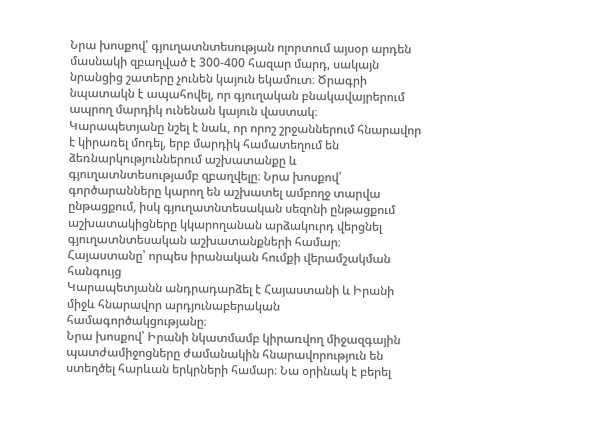Նրա խոսքով՝ գյուղատնտեսության ոլորտում այսօր արդեն մասնակի զբաղված է 300-400 հազար մարդ, սակայն նրանցից շատերը չունեն կայուն եկամուտ։ Ծրագրի նպատակն է ապահովել, որ գյուղական բնակավայրերում ապրող մարդիկ ունենան կայուն վաստակ։
Կարապետյանը նշել է նաև, որ որոշ շրջաններում հնարավոր է կիրառել մոդել, երբ մարդիկ համատեղում են ձեռնարկություններում աշխատանքը և գյուղատնտեսությամբ զբաղվելը։ Նրա խոսքով՝ գործարանները կարող են աշխատել ամբողջ տարվա ընթացքում, իսկ գյուղատնտեսական սեզոնի ընթացքում աշխատակիցները կկարողանան արձակուրդ վերցնել գյուղատնտեսական աշխատանքների համար։
Հայաստանը՝ որպես իրանական հումքի վերամշակման հանգույց
Կարապետյանն անդրադարձել է Հայաստանի և Իրանի միջև հնարավոր արդյունաբերական համագործակցությանը։
Նրա խոսքով՝ Իրանի նկատմամբ կիրառվող միջազգային պատժամիջոցները ժամանակին հնարավորություն են ստեղծել հարևան երկրների համար։ Նա օրինակ է բերել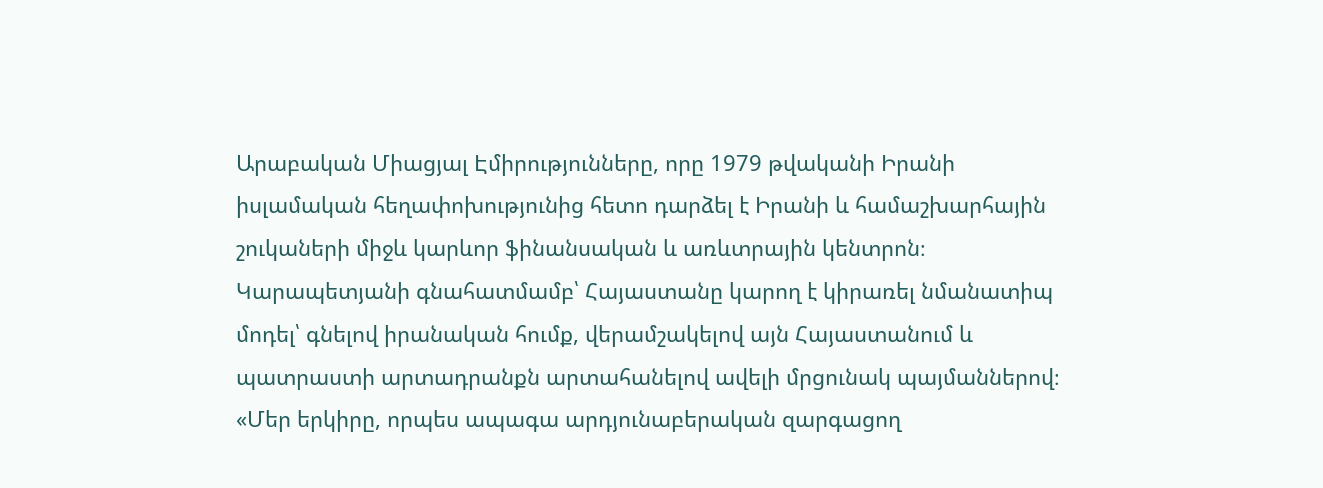Արաբական Միացյալ Էմիրությունները, որը 1979 թվականի Իրանի իսլամական հեղափոխությունից հետո դարձել է Իրանի և համաշխարհային շուկաների միջև կարևոր ֆինանսական և առևտրային կենտրոն։
Կարապետյանի գնահատմամբ՝ Հայաստանը կարող է կիրառել նմանատիպ մոդել՝ գնելով իրանական հումք, վերամշակելով այն Հայաստանում և պատրաստի արտադրանքն արտահանելով ավելի մրցունակ պայմաններով։
«Մեր երկիրը, որպես ապագա արդյունաբերական զարգացող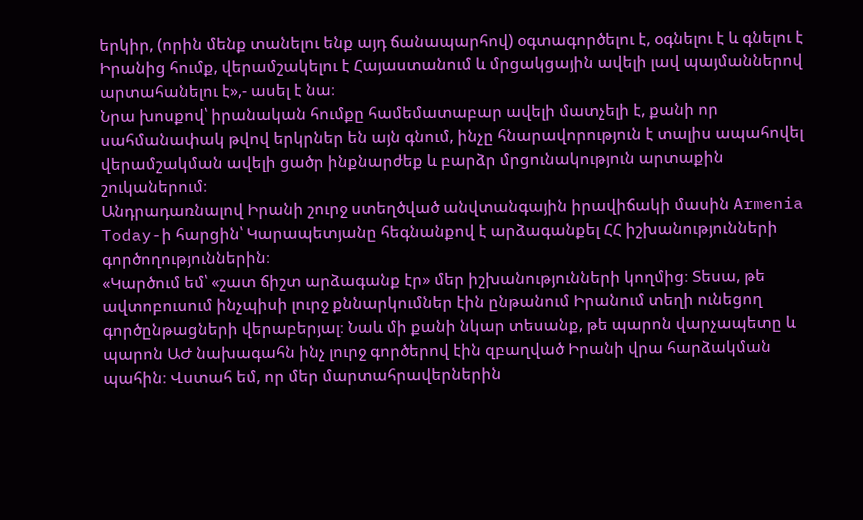երկիր, (որին մենք տանելու ենք այդ ճանապարհով) օգտագործելու է, օգնելու է և գնելու է Իրանից հումք, վերամշակելու է Հայաստանում և մրցակցային ավելի լավ պայմաններով արտահանելու է»,- ասել է նա։
Նրա խոսքով՝ իրանական հումքը համեմատաբար ավելի մատչելի է, քանի որ սահմանափակ թվով երկրներ են այն գնում, ինչը հնարավորություն է տալիս ապահովել վերամշակման ավելի ցածր ինքնարժեք և բարձր մրցունակություն արտաքին շուկաներում։
Անդրադառնալով Իրանի շուրջ ստեղծված անվտանգային իրավիճակի մասին Armenia Today-ի հարցին՝ Կարապետյանը հեգնանքով է արձագանքել ՀՀ իշխանությունների գործողություններին։
«Կարծում եմ՝ «շատ ճիշտ արձագանք էր» մեր իշխանությունների կողմից։ Տեսա, թե ավտոբուսում ինչպիսի լուրջ քննարկումներ էին ընթանում Իրանում տեղի ունեցող գործընթացների վերաբերյալ։ Նաև մի քանի նկար տեսանք, թե պարոն վարչապետը և պարոն ԱԺ նախագահն ինչ լուրջ գործերով էին զբաղված Իրանի վրա հարձակման պահին։ Վստահ եմ, որ մեր մարտահրավերներին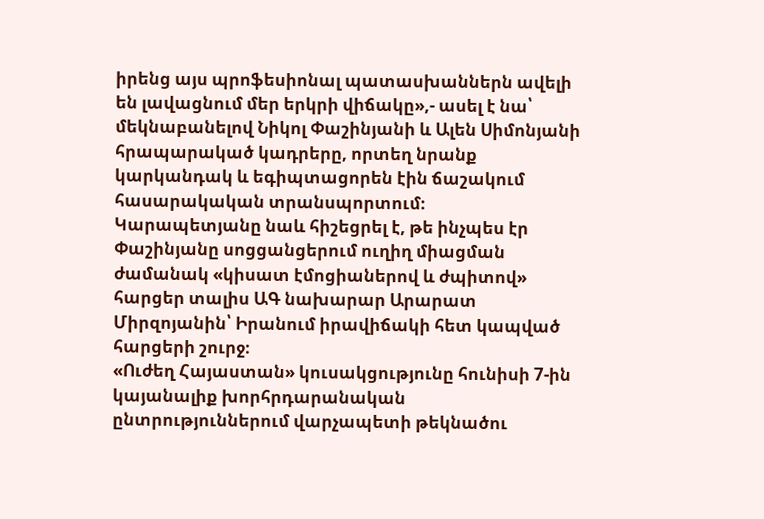իրենց այս պրոֆեսիոնալ պատասխաններն ավելի են լավացնում մեր երկրի վիճակը»,- ասել է նա՝ մեկնաբանելով Նիկոլ Փաշինյանի և Ալեն Սիմոնյանի հրապարակած կադրերը, որտեղ նրանք կարկանդակ և եգիպտացորեն էին ճաշակում հասարակական տրանսպորտում։
Կարապետյանը նաև հիշեցրել է, թե ինչպես էր Փաշինյանը սոցցանցերում ուղիղ միացման ժամանակ «կիսատ էմոցիաներով և ժպիտով» հարցեր տալիս ԱԳ նախարար Արարատ Միրզոյանին՝ Իրանում իրավիճակի հետ կապված հարցերի շուրջ։
«Ուժեղ Հայաստան» կուսակցությունը հունիսի 7-ին կայանալիք խորհրդարանական ընտրություններում վարչապետի թեկնածու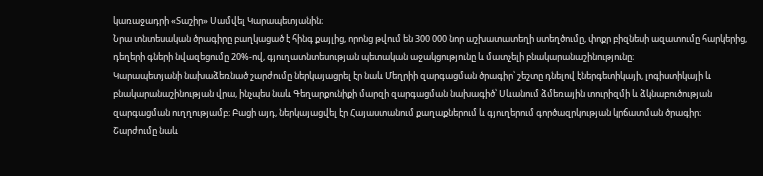կառաջադրի «Տաշիր» Սամվել Կարապետյանին։
Նրա տնտեսական ծրագիրը բաղկացած է հինգ քայլից, որոնց թվում են 300 000 նոր աշխատատեղի ստեղծումը, փոքր բիզնեսի ազատումը հարկերից, դեղերի գների նվազեցումը 20%-ով, գյուղատնտեսության պետական աջակցությունը և մատչելի բնակարանաշինությունը։
Կարապետյանի նախաձեռնած շարժումը ներկայացրել էր նաև Մեղրիի զարգացման ծրագիր՝ շեշտը դնելով էներգետիկայի, լոգիստիկայի և բնակարանաշինության վրա, ինչպես նաև Գեղարքունիքի մարզի զարգացման նախագիծ՝ Սևանում ձմեռային տուրիզմի և ձկնաբուծության զարգացման ուղղությամբ։ Բացի այդ, ներկայացվել էր Հայաստանում քաղաքներում և գյուղերում գործազրկության կրճատման ծրագիր։
Շարժումը նաև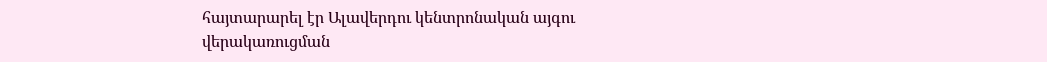հայտարարել էր Ալավերդու կենտրոնական այգու վերակառուցման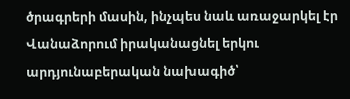ծրագրերի մասին, ինչպես նաև առաջարկել էր Վանաձորում իրականացնել երկու արդյունաբերական նախագիծ՝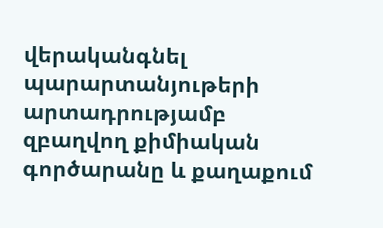վերականգնել պարարտանյութերի արտադրությամբ զբաղվող քիմիական գործարանը և քաղաքում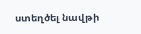ստեղծել նավթի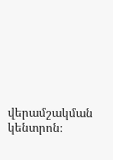վերամշակման կենտրոն։